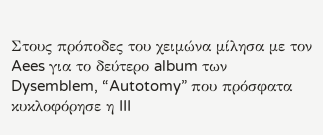Στους πρόποδες του χειμώνα μίλησα με τον Aees για το δεύτερο album των Dysemblem, “Autotomy” που πρόσφατα κυκλοφόρησε η III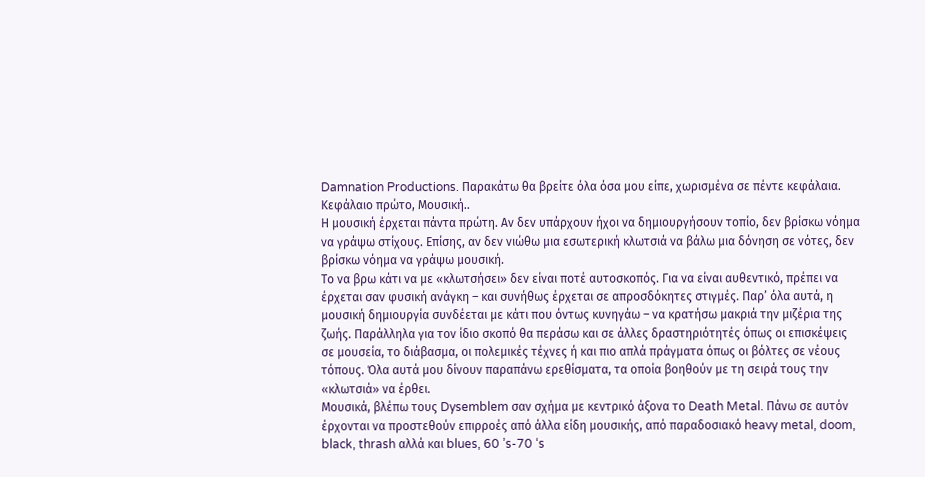Damnation Productions. Παρακάτω θα βρείτε όλα όσα μου είπε, χωρισμένα σε πέντε κεφάλαια.
Κεφάλαιο πρώτο, Μουσική..
Η μουσική έρχεται πάντα πρώτη. Αν δεν υπάρχουν ήχοι να δημιουργήσουν τοπίο, δεν βρίσκω νόημα να γράψω στίχους. Επίσης, αν δεν νιώθω μια εσωτερική κλωτσιά να βάλω μια δόνηση σε νότες, δεν βρίσκω νόημα να γράψω μουσική.
Το να βρω κάτι να με «κλωτσήσει» δεν είναι ποτέ αυτοσκοπός. Για να είναι αυθεντικό, πρέπει να έρχεται σαν φυσική ανάγκη – και συνήθως έρχεται σε απροσδόκητες στιγμές. Παρ’ όλα αυτά, η μουσική δημιουργία συνδέεται με κάτι που όντως κυνηγάω – να κρατήσω μακριά την μιζέρια της ζωής. Παράλληλα για τον ίδιο σκοπό θα περάσω και σε άλλες δραστηριότητές όπως οι επισκέψεις σε μουσεία, το διάβασμα, οι πολεμικές τέχνες ή και πιο απλά πράγματα όπως οι βόλτες σε νέους τόπους. Όλα αυτά μου δίνουν παραπάνω ερεθίσματα, τα οποία βοηθούν με τη σειρά τους την «κλωτσιά» να έρθει.
Μουσικά, βλέπω τους Dysemblem σαν σχήμα με κεντρικό άξονα το Death Metal. Πάνω σε αυτόν έρχονται να προστεθούν επιρροές από άλλα είδη μουσικής, από παραδοσιακό heavy metal, doom, black, thrash αλλά και blues, 60 ’s-70 ‘s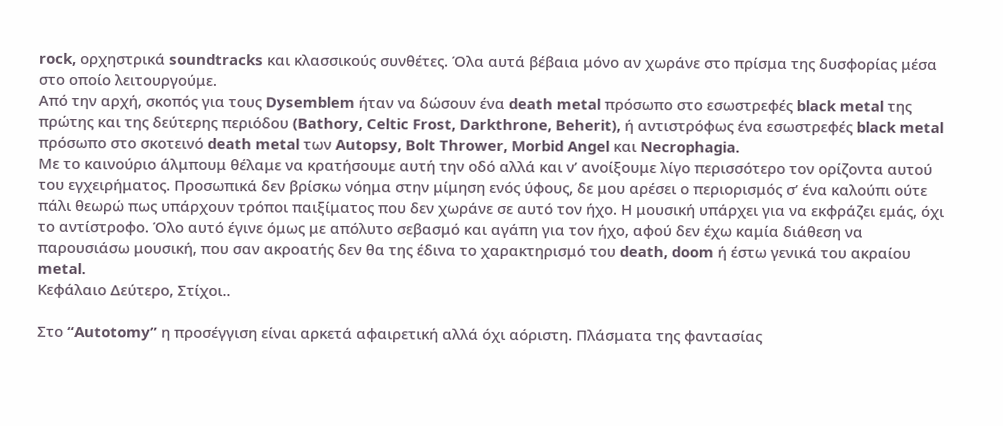rock, ορχηστρικά soundtracks και κλασσικούς συνθέτες. Όλα αυτά βέβαια μόνο αν χωράνε στο πρίσμα της δυσφορίας μέσα στο οποίο λειτουργούμε.
Από την αρχή, σκοπός για τους Dysemblem ήταν να δώσουν ένα death metal πρόσωπο στο εσωστρεφές black metal της πρώτης και της δεύτερης περιόδου (Bathory, Celtic Frost, Darkthrone, Beherit), ή αντιστρόφως ένα εσωστρεφές black metal πρόσωπο στο σκοτεινό death metal των Autopsy, Bolt Thrower, Morbid Angel και Necrophagia.
Με το καινούριο άλμπουμ θέλαμε να κρατήσουμε αυτή την οδό αλλά και ν’ ανοίξουμε λίγο περισσότερο τον ορίζοντα αυτού του εγχειρήματος. Προσωπικά δεν βρίσκω νόημα στην μίμηση ενός ύφους, δε μου αρέσει ο περιορισμός σ’ ένα καλούπι ούτε πάλι θεωρώ πως υπάρχουν τρόποι παιξίματος που δεν χωράνε σε αυτό τον ήχο. Η μουσική υπάρχει για να εκφράζει εμάς, όχι το αντίστροφο. Όλο αυτό έγινε όμως με απόλυτο σεβασμό και αγάπη για τον ήχο, αφού δεν έχω καμία διάθεση να παρουσιάσω μουσική, που σαν ακροατής δεν θα της έδινα το χαρακτηρισμό του death, doom ή έστω γενικά του ακραίου metal.
Κεφάλαιο Δεύτερο, Στίχοι..

Στο “Autotomy” η προσέγγιση είναι αρκετά αφαιρετική αλλά όχι αόριστη. Πλάσματα της φαντασίας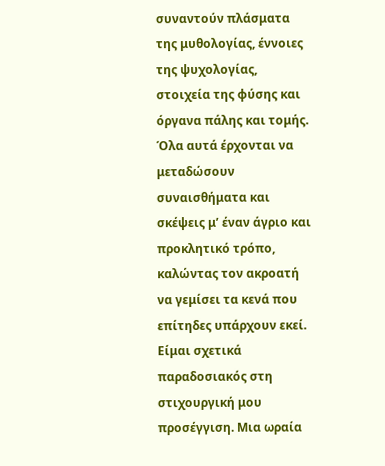συναντούν πλάσματα της μυθολογίας, έννοιες της ψυχολογίας, στοιχεία της φύσης και όργανα πάλης και τομής. Όλα αυτά έρχονται να μεταδώσουν συναισθήματα και σκέψεις μ’ έναν άγριο και προκλητικό τρόπο, καλώντας τον ακροατή να γεμίσει τα κενά που επίτηδες υπάρχουν εκεί.
Είμαι σχετικά παραδοσιακός στη στιχουργική μου προσέγγιση. Μια ωραία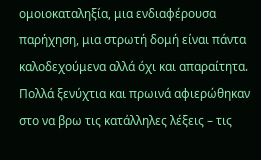ομοιοκαταληξία, μια ενδιαφέρουσα παρήχηση, μια στρωτή δομή είναι πάντα καλοδεχούμενα αλλά όχι και απαραίτητα. Πολλά ξενύχτια και πρωινά αφιερώθηκαν στο να βρω τις κατάλληλες λέξεις – τις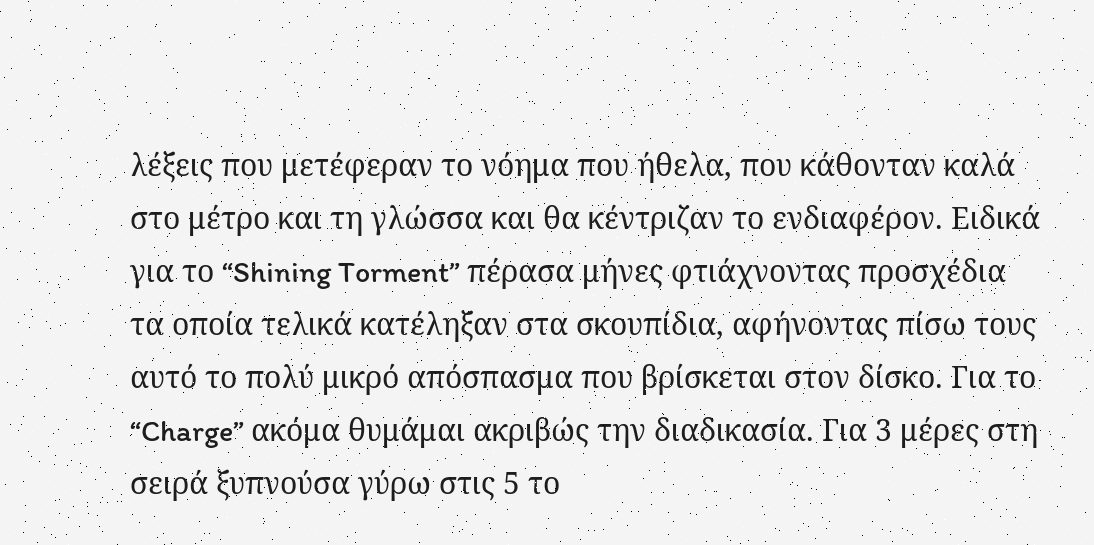λέξεις που μετέφεραν το νόημα που ήθελα, που κάθονταν καλά στο μέτρο και τη γλώσσα και θα κέντριζαν το ενδιαφέρον. Ειδικά για το “Shining Torment” πέρασα μήνες φτιάχνοντας προσχέδια τα οποία τελικά κατέληξαν στα σκουπίδια, αφήνοντας πίσω τους αυτό το πολύ μικρό απόσπασμα που βρίσκεται στον δίσκο. Για το “Charge” ακόμα θυμάμαι ακριβώς την διαδικασία. Για 3 μέρες στη σειρά ξυπνούσα γύρω στις 5 το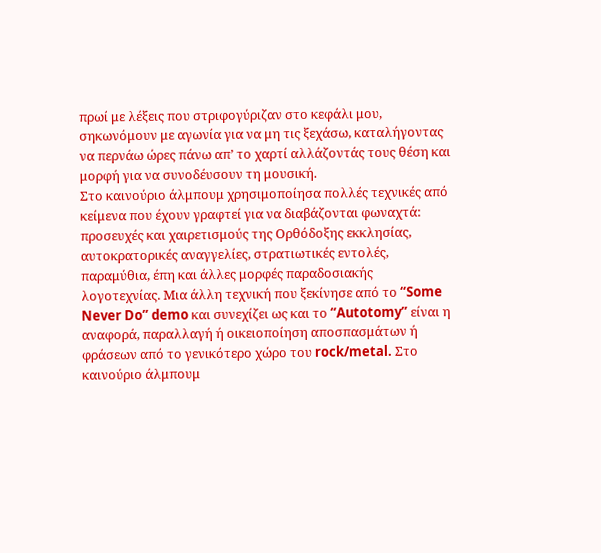πρωί με λέξεις που στριφογύριζαν στο κεφάλι μου, σηκωνόμουν με αγωνία για να μη τις ξεχάσω, καταλήγοντας να περνάω ώρες πάνω απ’ το χαρτί αλλάζοντάς τους θέση και μορφή για να συνοδέυσουν τη μουσική.
Στο καινούριο άλμπουμ χρησιμοποίησα πολλές τεχνικές από κείμενα που έχουν γραφτεί για να διαβάζονται φωναχτά: προσευχές και χαιρετισμούς της Ορθόδοξης εκκλησίας, αυτοκρατορικές αναγγελίες, στρατιωτικές εντολές, παραμύθια, έπη και άλλες μορφές παραδοσιακής λογοτεχνίας. Μια άλλη τεχνική που ξεκίνησε από το “Some Never Do” demo και συνεχίζει ως και το “Autotomy” είναι η αναφορά, παραλλαγή ή οικειοποίηση αποσπασμάτων ή φράσεων από το γενικότερο χώρο του rock/metal. Στο καινούριο άλμπουμ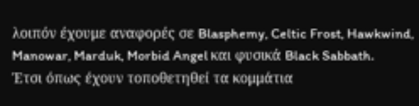λοιπόν έχουμε αναφορές σε Blasphemy, Celtic Frost, Hawkwind, Manowar, Marduk, Morbid Angel και φυσικά Black Sabbath.
Έτσι όπως έχουν τοποθετηθεί τα κομμάτια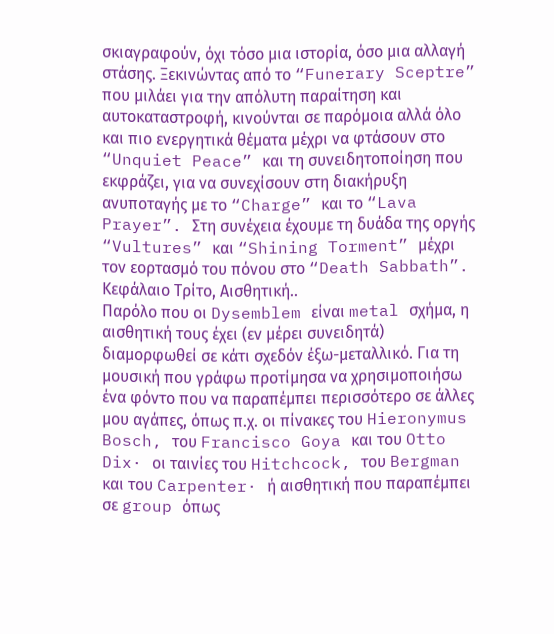σκιαγραφούν, όχι τόσο μια ιστορία, όσο μια αλλαγή στάσης. Ξεκινώντας από το “Funerary Sceptre” που μιλάει για την απόλυτη παραίτηση και αυτοκαταστροφή, κινούνται σε παρόμοια αλλά όλο και πιο ενεργητικά θέματα μέχρι να φτάσουν στο “Unquiet Peace” και τη συνειδητοποίηση που εκφράζει, για να συνεχίσουν στη διακήρυξη ανυποταγής με το “Charge” και το “Lava Prayer”. Στη συνέχεια έχουμε τη δυάδα της οργής “Vultures” και “Shining Torment” μέχρι τον εορτασμό του πόνου στο “Death Sabbath”.
Κεφάλαιο Τρίτο, Αισθητική..
Παρόλο που οι Dysemblem είναι metal σχήμα, η αισθητική τους έχει (εν μέρει συνειδητά) διαμορφωθεί σε κάτι σχεδόν έξω-μεταλλικό. Για τη μουσική που γράφω προτίμησα να χρησιμοποιήσω ένα φόντο που να παραπέμπει περισσότερο σε άλλες μου αγάπες, όπως π.χ. οι πίνακες του Hieronymus Bosch, του Francisco Goya και του Otto Dix· οι ταινίες του Hitchcock, του Bergman και του Carpenter· ή αισθητική που παραπέμπει σε group όπως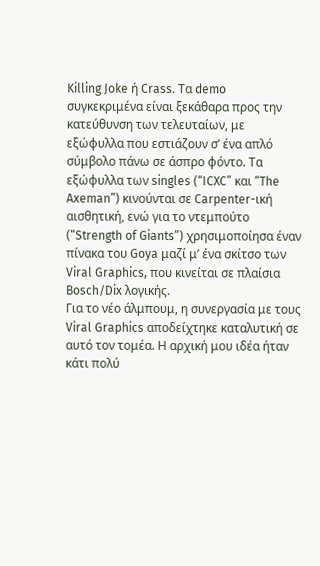Killing Joke ή Crass. Τα demo συγκεκριμένα είναι ξεκάθαρα προς την κατεύθυνση των τελευταίων, με εξώφυλλα που εστιάζουν σ’ ένα απλό σύμβολο πάνω σε άσπρο φόντο. Τα εξώφυλλα των singles (“ICXC” και “The Axeman”) κινούνται σε Carpenter-ική αισθητική, ενώ για το ντεμπούτο (“Strength of Giants”) χρησιμοποίησα έναν πίνακα του Goya μαζί μ’ ένα σκίτσο των Viral Graphics, που κινείται σε πλαίσια Bosch/Dix λογικής.
Για το νέο άλμπουμ, η συνεργασία με τους Viral Graphics αποδείχτηκε καταλυτική σε αυτό τον τομέα. Η αρχική μου ιδέα ήταν κάτι πολύ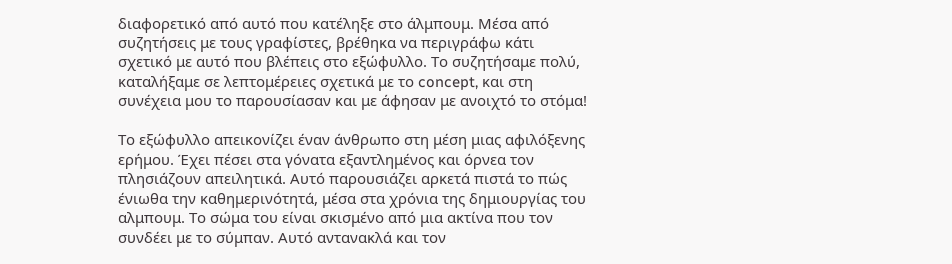διαφορετικό από αυτό που κατέληξε στο άλμπουμ. Μέσα από συζητήσεις με τους γραφίστες, βρέθηκα να περιγράφω κάτι σχετικό με αυτό που βλέπεις στο εξώφυλλο. Το συζητήσαμε πολύ, καταλήξαμε σε λεπτομέρειες σχετικά με το concept, και στη συνέχεια μου το παρουσίασαν και με άφησαν με ανοιχτό το στόμα!

Το εξώφυλλο απεικονίζει έναν άνθρωπο στη μέση μιας αφιλόξενης ερήμου. Έχει πέσει στα γόνατα εξαντλημένος και όρνεα τον πλησιάζουν απειλητικά. Αυτό παρουσιάζει αρκετά πιστά το πώς ένιωθα την καθημερινότητά, μέσα στα χρόνια της δημιουργίας του αλμπουμ. Το σώμα του είναι σκισμένο από μια ακτίνα που τον συνδέει με το σύμπαν. Αυτό αντανακλά και τον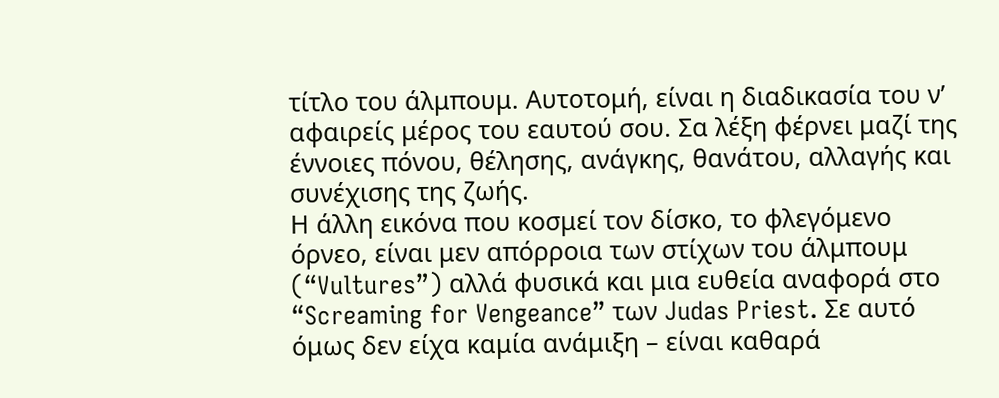τίτλο του άλμπουμ. Αυτοτομή, είναι η διαδικασία του ν’ αφαιρείς μέρος του εαυτού σου. Σα λέξη φέρνει μαζί της έννοιες πόνου, θέλησης, ανάγκης, θανάτου, αλλαγής και συνέχισης της ζωής.
Η άλλη εικόνα που κοσμεί τον δίσκο, το φλεγόμενο όρνεο, είναι μεν απόρροια των στίχων του άλμπουμ (“Vultures”) αλλά φυσικά και μια ευθεία αναφορά στο “Screaming for Vengeance” των Judas Priest. Σε αυτό όμως δεν είχα καμία ανάμιξη – είναι καθαρά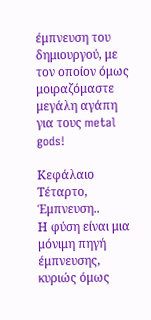έμπνευση του δημιουργού, με τον οποίον όμως μοιραζόμαστε μεγάλη αγάπη για τους metal gods!

Κεφάλαιο Τέταρτο, Έμπνευση..
Η φύση είναι μια μόνιμη πηγή έμπνευσης, κυριώς όμως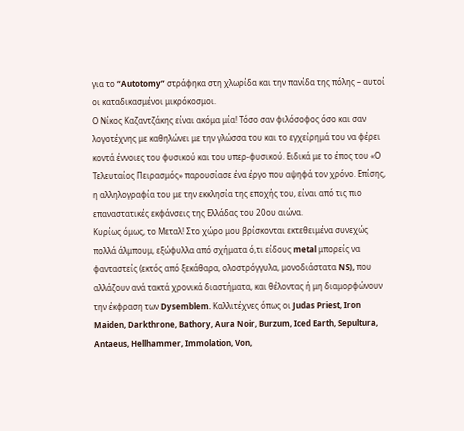για το “Autotomy” στράφηκα στη χλωρίδα και την πανίδα της πόλης – αυτοί οι καταδικασμένοι μικρόκοσμοι.
Ο Νίκος Καζαντζάκης είναι ακόμα μία! Τόσο σαν φιλόσοφος όσο και σαν λογοτέχνης με καθηλώνει με την γλώσσα του και το εγχείρημά του να φέρει κοντά έννοιες του φυσικού και του υπερ-φυσικού. Ειδικά με το έπος του «Ο Τελευταίος Πειρασμός» παρουσίασε ένα έργο που αψηφά τον χρόνο. Επίσης, η αλληλογραφία του με την εκκλησία της εποχής του, είναι από τις πιο επαναστατικές εκφάνσεις της Ελλάδας του 20ου αιώνα.
Κυρίως όμως, το Μεταλ! Στο χώρο μου βρίσκονται εκτεθειμένα συνεχώς πολλά άλμπουμ, εξώφυλλα από σχήματα ό,τι είδους metal μπορείς να φανταστείς (εκτός από ξεκάθαρα, ολοστρόγγυλα, μονοδιάστατα NS), που αλλάζουν ανά τακτά χρονικά διαστήματα, και θέλοντας ή μη διαμορφώνουν την έκφραση των Dysemblem. Καλλιτέχνες όπως οι Judas Priest, Iron Maiden, Darkthrone, Bathory, Aura Noir, Burzum, Iced Earth, Sepultura, Antaeus, Hellhammer, Immolation, Von,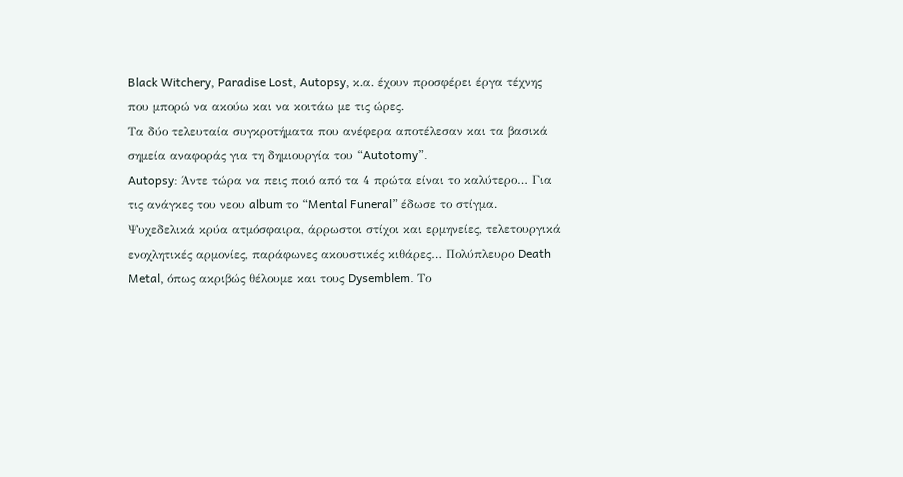Black Witchery, Paradise Lost, Autopsy, κ.α. έχουν προσφέρει έργα τέχνης που μπορώ να ακούω και να κοιτάω με τις ώρες.
Τα δύο τελευταία συγκροτήματα που ανέφερα αποτέλεσαν και τα βασικά σημεία αναφοράς για τη δημιουργία του “Autotomy”.
Autopsy: Άντε τώρα να πεις ποιό από τα 4 πρώτα είναι το καλύτερο… Για τις ανάγκες του νεου album το “Mental Funeral” έδωσε το στίγμα. Ψυχεδελικά κρύα ατμόσφαιρα, άρρωστοι στίχοι και ερμηνείες, τελετουργικά ενοχλητικές αρμονίες, παράφωνες ακουστικές κιθάρες… Πολύπλευρο Death Metal, όπως ακριβώς θέλουμε και τους Dysemblem. Το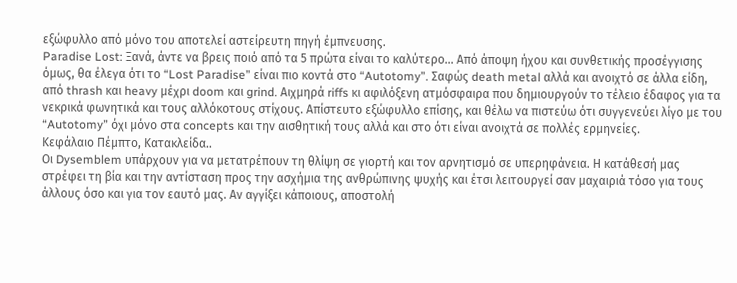εξώφυλλο από μόνο του αποτελεί αστείρευτη πηγή έμπνευσης.
Paradise Lost: Ξανά, άντε να βρεις ποιό από τα 5 πρώτα είναι το καλύτερο… Από άποψη ήχου και συνθετικής προσέγγισης όμως, θα έλεγα ότι το “Lost Paradise” είναι πιο κοντά στο “Autotomy”. Σαφώς death metal αλλά και ανοιχτό σε άλλα είδη, από thrash και heavy μέχρι doom και grind. Αιχμηρά riffs κι αφιλόξενη ατμόσφαιρα που δημιουργούν το τέλειο έδαφος για τα νεκρικά φωνητικά και τους αλλόκοτους στίχους. Απίστευτο εξώφυλλο επίσης, και θέλω να πιστεύω ότι συγγενεύει λίγο με του “Autotomy” όχι μόνο στα concepts και την αισθητική τους αλλά και στο ότι είναι ανοιχτά σε πολλές ερμηνείες.
Κεφάλαιο Πέμπτο, Κατακλείδα..
Οι Dysemblem υπάρχουν για να μετατρέπουν τη θλίψη σε γιορτή και τον αρνητισμό σε υπερηφάνεια. Η κατάθεσή μας στρέφει τη βία και την αντίσταση προς την ασχήμια της ανθρώπινης ψυχής και έτσι λειτουργεί σαν μαχαιριά τόσο για τους άλλους όσο και για τον εαυτό μας. Αν αγγίξει κάποιους, αποστολή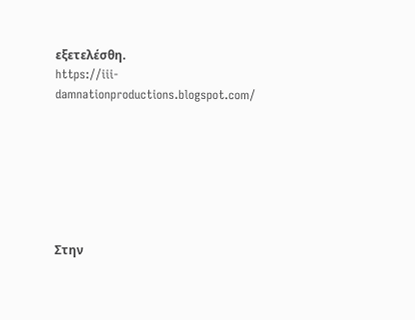εξετελέσθη.
https://iii-damnationproductions.blogspot.com/







Στην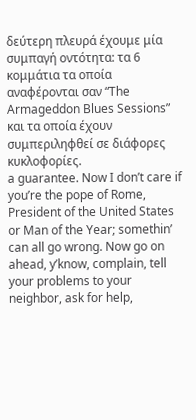δεύτερη πλευρά έχουμε μία συμπαγή οντότητα: τα 6 κομμάτια τα οποία αναφέρονται σαν “The Armageddon Blues Sessions” και τα οποία έχουν συμπεριληφθεί σε διάφορες κυκλοφορίες.
a guarantee. Now I don’t care if you’re the pope of Rome, President of the United States or Man of the Year; somethin’ can all go wrong. Now go on ahead, y’know, complain, tell your problems to your neighbor, ask for help,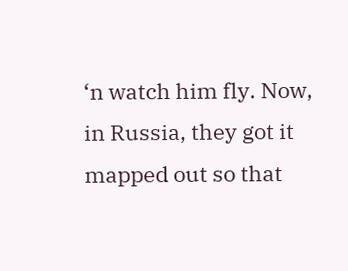‘n watch him fly. Now, in Russia, they got it mapped out so that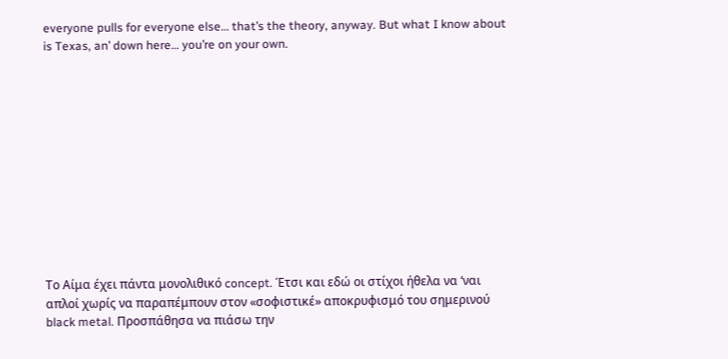everyone pulls for everyone else… that’s the theory, anyway. But what I know about is Texas, an’ down here… you’re on your own.












Το Αίμα έχει πάντα μονολιθικό concept. Έτσι και εδώ οι στίχοι ήθελα να ‘ναι απλοί χωρίς να παραπέμπουν στον «σοφιστικέ» αποκρυφισμό του σημερινού black metal. Προσπάθησα να πιάσω την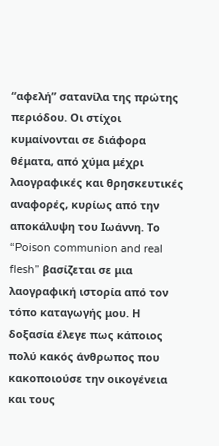“αφελή” σατανίλα της πρώτης περιόδου. Οι στίχοι κυμαίνονται σε διάφορα θέματα, από χύμα μέχρι λαογραφικές και θρησκευτικές αναφορές, κυρίως από την αποκάλυψη του Ιωάννη. Tο “Poison communion and real flesh” βασίζεται σε μια λαογραφική ιστορία από τον τόπο καταγωγής μου. Η δοξασία έλεγε πως κάποιος πολύ κακός άνθρωπος που κακοποιούσε την οικογένεια και τους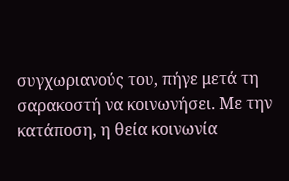συγχωριανούς του, πήγε μετά τη σαρακοστή να κοινωνήσει. Με την κατάποση, η θεία κοινωνία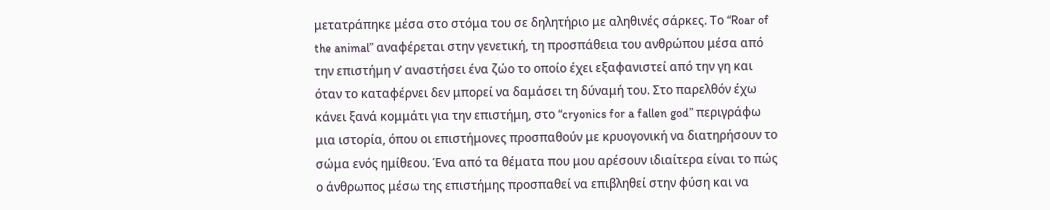μετατράπηκε μέσα στο στόμα του σε δηλητήριο με αληθινές σάρκες. Tο “Roar of the animal” αναφέρεται στην γενετική, τη προσπάθεια του ανθρώπου μέσα από την επιστήμη ν’ αναστήσει ένα ζώο το οποίο έχει εξαφανιστεί από την γη και όταν το καταφέρνει δεν μπορεί να δαμάσει τη δύναμή του. Στο παρελθόν έχω κάνει ξανά κομμάτι για την επιστήμη, στο “cryonics for a fallen god” περιγράφω μια ιστορία, όπου οι επιστήμονες προσπαθούν με κρυογονική να διατηρήσουν το σώμα ενός ημίθεου. Ένα από τα θέματα που μου αρέσουν ιδιαίτερα είναι το πώς ο άνθρωπος μέσω της επιστήμης προσπαθεί να επιβληθεί στην φύση και να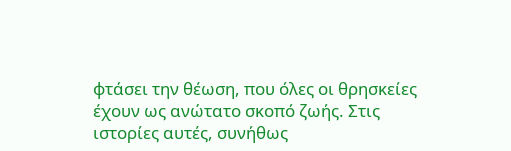φτάσει την θέωση, που όλες οι θρησκείες έχουν ως ανώτατο σκοπό ζωής. Στις ιστορίες αυτές, συνήθως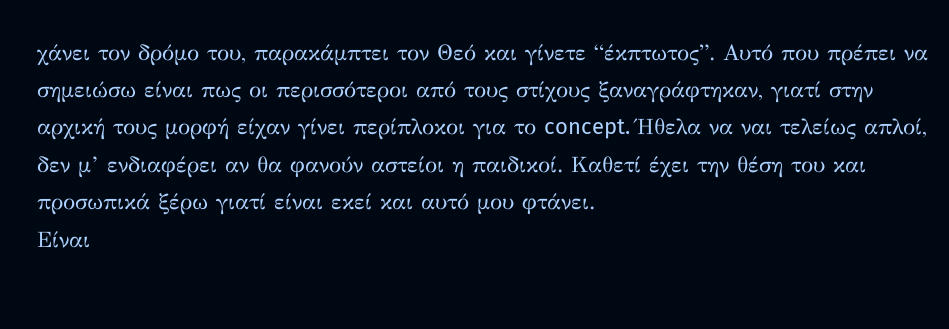χάνει τον δρόμο του, παρακάμπτει τον Θεό και γίνετε “έκπτωτος”. Αυτό που πρέπει να σημειώσω είναι πως οι περισσότεροι από τους στίχους ξαναγράφτηκαν, γιατί στην αρχική τους μορφή είχαν γίνει περίπλοκοι για το concept. Ήθελα να ναι τελείως απλοί, δεν μ’ ενδιαφέρει αν θα φανούν αστείοι η παιδικοί. Καθετί έχει την θέση του και προσωπικά ξέρω γιατί είναι εκεί και αυτό μου φτάνει.
Είναι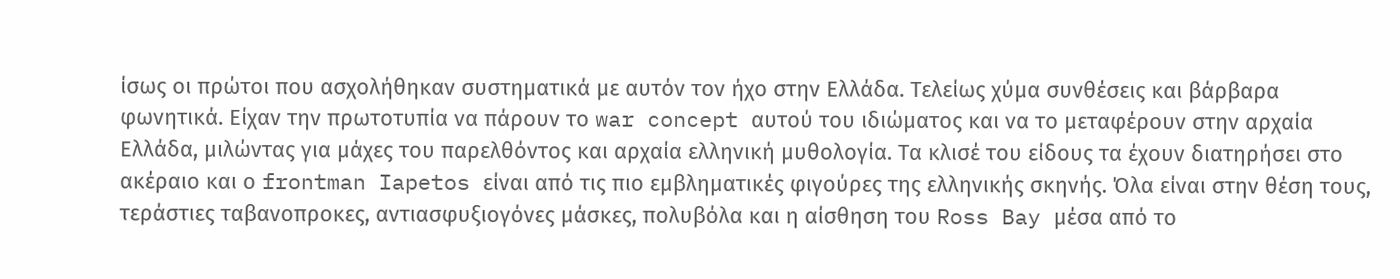ίσως οι πρώτοι που ασχολήθηκαν συστηματικά με αυτόν τον ήχο στην Ελλάδα. Τελείως χύμα συνθέσεις και βάρβαρα φωνητικά. Είχαν την πρωτοτυπία να πάρουν το war concept αυτού του ιδιώματος και να το μεταφέρουν στην αρχαία Ελλάδα, μιλώντας για μάχες του παρελθόντος και αρχαία ελληνική μυθολογία. Τα κλισέ του είδους τα έχουν διατηρήσει στο ακέραιο και ο frontman Iapetos είναι από τις πιο εμβληματικές φιγούρες της ελληνικής σκηνής. Όλα είναι στην θέση τους, τεράστιες ταβανοπροκες, αντιασφυξιογόνες μάσκες, πολυβόλα και η αίσθηση του Ross Bay μέσα από το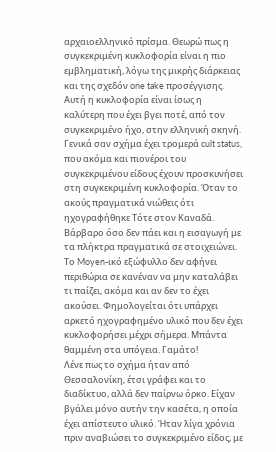αρχαιοελληνικό πρίσμα. Θεωρώ πως η συγκεκριμένη κυκλοφορία είναι η πιο εμβληματική, λόγω της μικρής διάρκειας και της σχεδόν one take προσέγγισης.
Αυτή η κυκλοφορία είναι ίσως η καλύτερη που έχει βγει ποτέ, από τον συγκεκριμένο ήχο, στην ελληνική σκηνή. Γενικά σαν σχήμα έχει τρομερά cult status, που ακόμα και πιονέροι του συγκεκριμένου είδους έχουν προσκυνήσει στη συγκεκριμένη κυκλοφορία. Όταν το ακούς πραγματικά νιώθεις ότι ηχογραφήθηκε Τότε στον Καναδά. Βάρβαρο όσο δεν πάει και η εισαγωγή με τα πλήκτρα πραγματικά σε στοιχειώνει. Το Moyen-ικό εξώφυλλο δεν αφήνει περιθώρια σε κανέναν να μην καταλάβει τι παίζει, ακόμα και αν δεν το έχει ακούσει. Φημολογείται ότι υπάρχει αρκετό ηχογραφημένο υλικό που δεν έχει κυκλοφορήσει μέχρι σήμερα. Μπάντα θαμμένη στα υπόγεια. Γαμάτο!
Λένε πως το σχήμα ήταν από Θεσσαλονίκη, έτσι γράφει και το διαδίκτυο, αλλά δεν παίρνω όρκο. Είχαν βγάλει μόνο αυτήν την κασέτα, η οποία έχει απίστευτο υλικό. Ήταν λίγα χρόνια πριν αναβιώσει το συγκεκριμένο είδος, με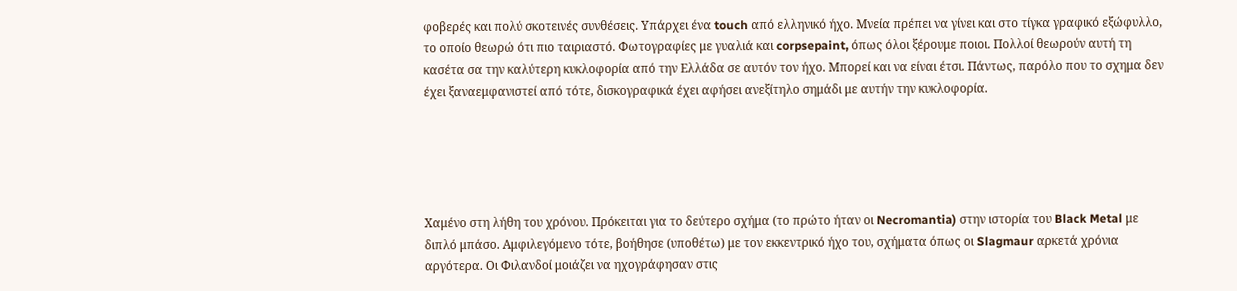φοβερές και πολύ σκοτεινές συνθέσεις. Υπάρχει ένα touch από ελληνικό ήχο. Μνεία πρέπει να γίνει και στο τίγκα γραφικό εξώφυλλο, το οποίο θεωρώ ότι πιο ταιριαστό. Φωτογραφίες με γυαλιά και corpsepaint, όπως όλοι ξέρουμε ποιοι. Πολλοί θεωρούν αυτή τη κασέτα σα την καλύτερη κυκλοφορία από την Ελλάδα σε αυτόν τον ήχο. Μπορεί και να είναι έτσι. Πάντως, παρόλο που το σχημα δεν έχει ξαναεμφανιστεί από τότε, δισκογραφικά έχει αφήσει ανεξίτηλο σημάδι με αυτήν την κυκλοφορία.





Χαμένο στη λήθη του χρόνου. Πρόκειται για το δεύτερο σχήμα (το πρώτο ήταν οι Necromantia) στην ιστορία του Black Metal με διπλό μπάσο. Αμφιλεγόμενο τότε, βοήθησε (υποθέτω) με τον εκκεντρικό ήχο του, σχήματα όπως οι Slagmaur αρκετά χρόνια αργότερα. Οι Φιλανδοί μοιάζει να ηχογράφησαν στις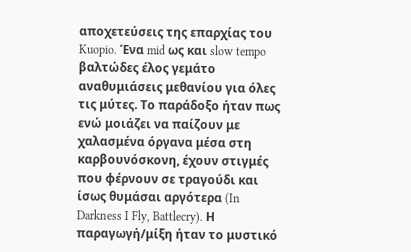αποχετεύσεις της επαρχίας του Kuopio. Ένα mid ως και slow tempo βαλτώδες έλος γεμάτο αναθυμιάσεις μεθανίου για όλες τις μύτες. Το παράδοξο ήταν πως ενώ μοιάζει να παίζουν με χαλασμένα όργανα μέσα στη καρβουνόσκονη, έχουν στιγμές που φέρνουν σε τραγούδι και ίσως θυμάσαι αργότερα (In Darkness I Fly, Battlecry). Η παραγωγή/μίξη ήταν το μυστικό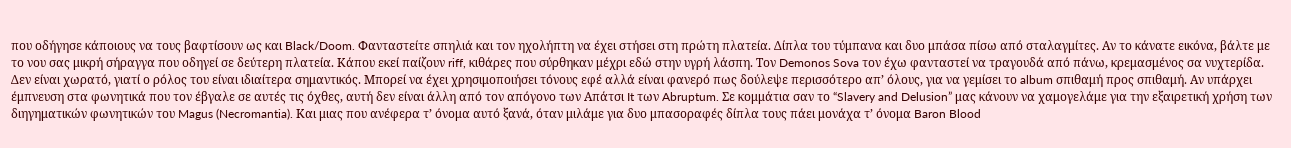που οδήγησε κάποιους να τους βαφτίσουν ως και Black/Doom. Φανταστείτε σπηλιά και τον ηχολήπτη να έχει στήσει στη πρώτη πλατεία. Δίπλα του τύμπανα και δυο μπάσα πίσω από σταλαγμίτες. Αν το κάνατε εικόνα, βάλτε με το νου σας μικρή σήραγγα που οδηγεί σε δεύτερη πλατεία. Κάπου εκεί παίζουν riff, κιθάρες που σύρθηκαν μέχρι εδώ στην υγρή λάσπη. Τον Demonos Sova τον έχω φανταστεί να τραγουδά από πάνω, κρεμασμένος σα νυχτερίδα. Δεν είναι χωρατό, γιατί ο ρόλος του είναι ιδιαίτερα σημαντικός. Μπορεί να έχει χρησιμοποιήσει τόνους εφέ αλλά είναι φανερό πως δούλεψε περισσότερο απ’ όλους, για να γεμίσει το album σπιθαμή προς σπιθαμή. Αν υπάρχει έμπνευση στα φωνητικά που τον έβγαλε σε αυτές τις όχθες, αυτή δεν είναι άλλη από τον απόγονο των Απάτσι It των Abruptum. Σε κομμάτια σαν το “Slavery and Delusion” μας κάνουν να χαμογελάμε για την εξαιρετική χρήση των διηγηματικών φωνητικών του Magus (Necromantia). Και μιας που ανέφερα τ’ όνομα αυτό ξανά, όταν μιλάμε για δυο μπασοραφές δίπλα τους πάει μονάχα τ’ όνομα Baron Blood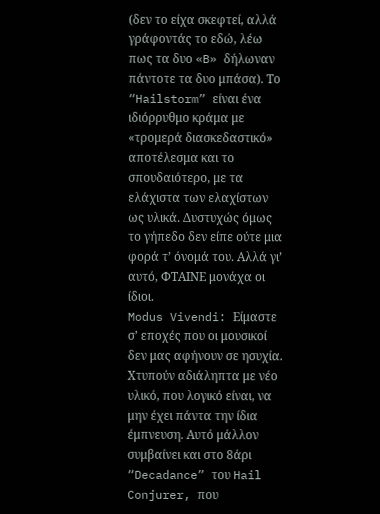(δεν το είχα σκεφτεί, αλλά γράφοντάς το εδώ, λέω πως τα δυο «B» δήλωναν πάντοτε τα δυο μπάσα). Το “Hailstorm” είναι ένα ιδιόρρυθμο κράμα με «τρομερά διασκεδαστικό» αποτέλεσμα και το σπουδαιότερο, με τα ελάχιστα των ελαχίστων ως υλικά. Δυστυχώς όμως το γήπεδο δεν είπε ούτε μια φορά τ’ όνομά του. Αλλά γι’ αυτό, ΦΤΑΙΝΕ μονάχα οι ίδιοι.
Modus Vivendi: Είμαστε σ’ εποχές που οι μουσικοί δεν μας αφήνουν σε ησυχία. Χτυπούν αδιάληπτα με νέο υλικό, που λογικό είναι, να μην έχει πάντα την ίδια έμπνευση. Αυτό μάλλον συμβαίνει και στο 8άρι “Decadance” του Hail Conjurer, που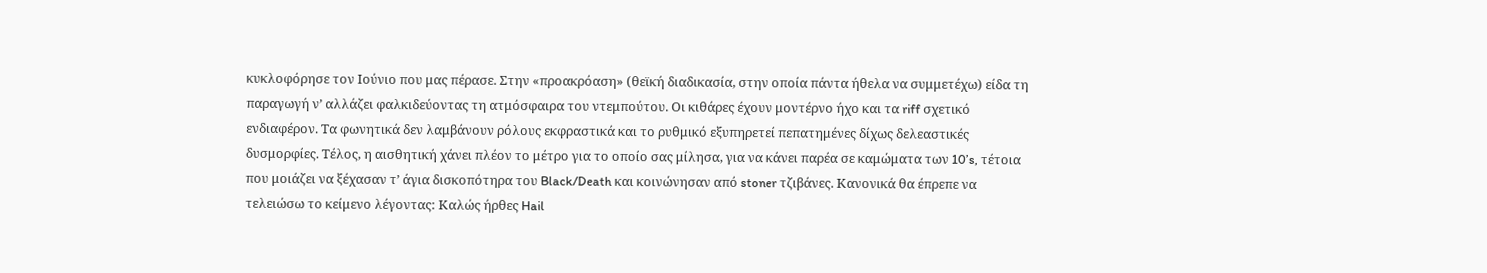κυκλοφόρησε τον Ιούνιο που μας πέρασε. Στην «προακρόαση» (θεϊκή διαδικασία, στην οποία πάντα ήθελα να συμμετέχω) είδα τη παραγωγή ν’ αλλάζει φαλκιδεύοντας τη ατμόσφαιρα του ντεμπούτου. Οι κιθάρες έχουν μοντέρνο ήχο και τα riff σχετικό ενδιαφέρον. Τα φωνητικά δεν λαμβάνουν ρόλους εκφραστικά και το ρυθμικό εξυπηρετεί πεπατημένες δίχως δελεαστικές δυσμορφίες. Τέλος, η αισθητική χάνει πλέον το μέτρο για το οποίο σας μίλησα, για να κάνει παρέα σε καμώματα των 10’s, τέτοια που μοιάζει να ξέχασαν τ’ άγια δισκοπότηρα του Black/Death και κοινώνησαν από stoner τζιβάνες. Κανονικά θα έπρεπε να τελειώσω το κείμενο λέγοντας: Καλώς ήρθες Hail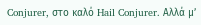Conjurer, στο καλό Hail Conjurer. Αλλά μ’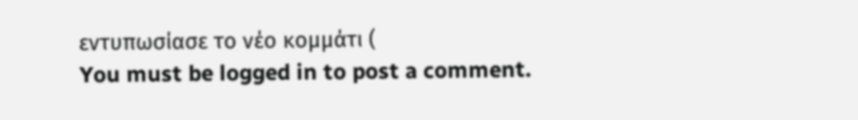εντυπωσίασε το νέο κομμάτι (
You must be logged in to post a comment.